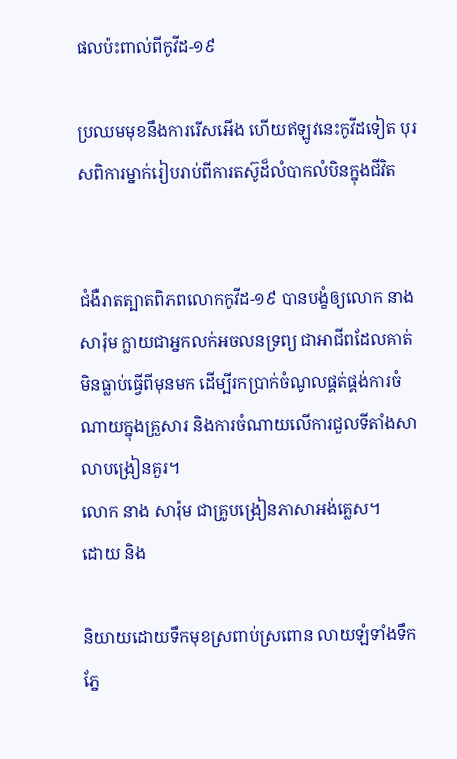ផលប៉ះពាល់ពីកូវីដ-១៩

ប្រឈមមុខនឹងការរើសអើង ហើយឥឡូវនេះកូវីដទៀត បុរសពិការម្នាក់រៀបរាប់ពីការតស៊ូដ៏លំបាកលំបិនក្នុងជីវិត


ជំងឺរាតត្បាតពិភពលោកកូវីដ-១៩ បានបង្ខំឲ្យលោក នាង សារ៉ុម ក្លាយជាអ្នកលក់អចលនទ្រព្យ ជាអាជីពដែលគាត់មិនធ្លាប់ធ្វើពីមុនមក ដើម្បីរកប្រាក់ចំណូលផ្គត់ផ្គង់ការចំណាយក្នុងគ្រួសារ និងការចំណាយលើការជួលទីតាំងសាលាបង្រៀនគួរ។
លោក នាង សារ៉ុម ជាគ្រូបង្រៀនភាសាអង់គ្លេស។
ដោយ និង

និយាយដោយទឹកមុខស្រពាប់ស្រពោន លាយឡំទាំងទឹកភ្នែ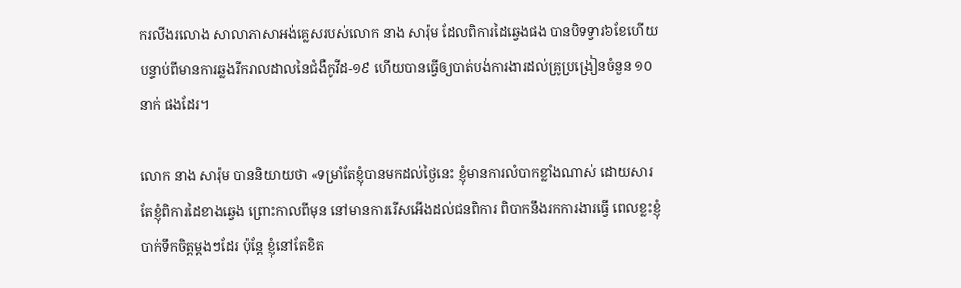ករលីងរលោង សាលាភាសាអង់គ្លេសរបស់លោក នាង សារ៉ុម ដែលពិការដៃឆ្វេងផង បានបិទទ្វារ៦ខែហើយ បន្ទាប់ពីមានការឆ្លងរីករាលដាលនៃជំងឺកូវីដ-១៩ ហើយបានធ្វើឲ្យបាត់បង់ការងារដល់គ្រូប្រង្រៀនចំនួន ១០នាក់ ផងដែរ។

លោក នាង សារ៉ុម បាននិយាយថា «ទម្រាំតែខ្ញុំបានមកដល់ថ្ងៃនេះ ខ្ញុំមានការលំបាកខ្លាំងណាស់ ដោយសារតែខ្ញុំពិការដៃខាងឆ្វេង ព្រោះកាលពីមុន នៅមានការរើសអើងដល់ជនពិការ ពិបាកនឹងរកការងារធ្វើ ពេលខ្លះខ្ញុំបាក់ទឹកចិត្តម្តងៗដែរ ប៉ុន្តែ ខ្ញុំនៅតែខិត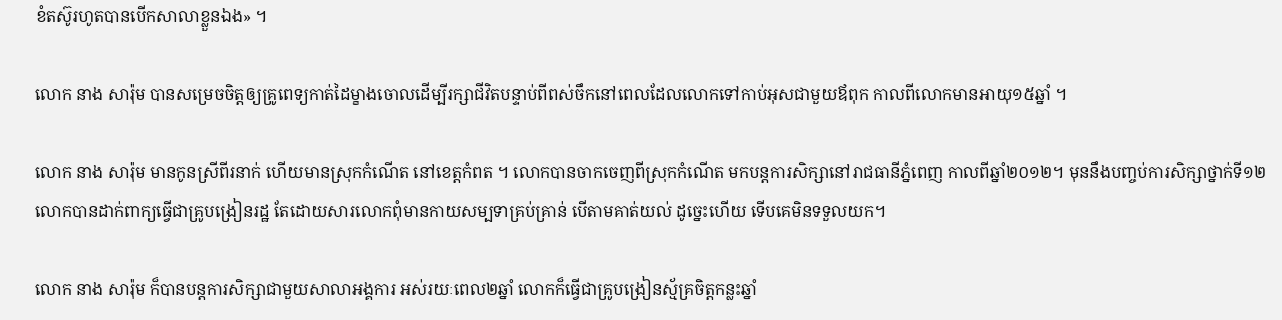ខំតស៊ូរហូតបានបើកសាលាខ្លួនឯង» ។

លោក នាង សារ៉ុម បានសម្រេចចិត្តឲ្យគ្រូពេទ្យកាត់ដៃម្ខាងចោលដើម្បីរក្សាជីវិតបន្ទាប់ពីពស់ចឹកនៅពេលដែលលោកទៅកាប់អុសជាមួយឪពុក កាលពីលោកមានអាយុ១៥ឆ្នាំ ។

លោក នាង សារ៉ុម មានកូនស្រីពីរនាក់ ហើយមានស្រុកកំណើត នៅខេត្តកំពត ។ លោកបានចាកចេញពីស្រុកកំណើត មកបន្តការសិក្សានៅរាជធានីភ្នំពេញ កាលពីឆ្នាំ២០១២។ មុននឹងបញ្ចប់ការសិក្សាថ្នាក់ទី១២ លោកបានដាក់ពាក្យធ្វើជាគ្រូបង្រៀនរដ្ឋ តែដោយសារលោកពុំមានកាយសម្បទាគ្រប់គ្រាន់ បើតាមគាត់យល់ ដូច្នេះហើយ ទើបគេមិនទទួលយក។

លោក នាង សារ៉ុម ក៏បានបន្តការសិក្សាជាមួយសាលាអង្គការ អស់រយៈពេល២ឆ្នាំ លោកក៏ធ្វើជាគ្រូបង្រៀនស្ម័គ្រចិត្តកន្លះឆ្នាំ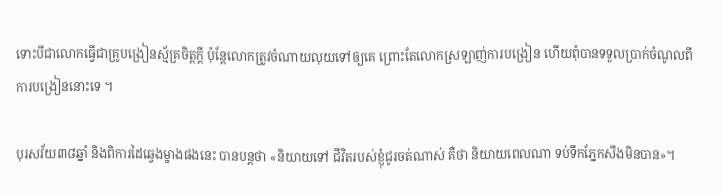ទោះបីជាលោកធ្វើជាគ្រូបង្រៀនស្ម័គ្រចិត្តក្តី ប៉ុន្តែលោកត្រូវចំណាយលុយទៅឲ្យគេ ព្រោះតែលោកស្រឡាញ់ការបង្រៀន ហើយពុំបានទទួលប្រាក់ចំណូលពីការបង្រៀននោះទេ ។

បុរសវ័យ៣៨ឆ្នាំ និងពិការដៃឆ្វេងម្ខាងផងនេះ បានបន្តថា «និយាយទៅ ជីវិតរបស់ខ្ញុំជូរចត់ណាស់ គឺថា និយាយពេលណា ទប់ទឹកភ្នែកសឹងមិនបាន»។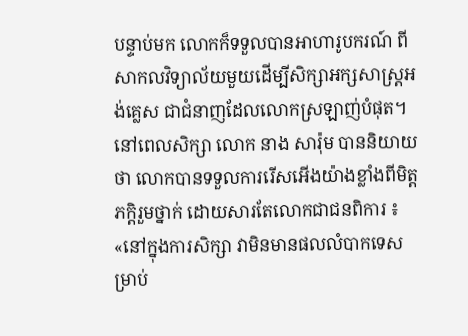បន្ទាប់មក លោកក៏ទទួលបានអាហារូបករណ៍ ពីសាកលវិទ្យាល័យមួយដើម្បីសិក្សាអក្សសាស្ត្រអង់គ្លេស ជាជំនាញដែលលោកស្រឡាញ់បំផុត។ នៅពេលសិក្សា លោក នាង សារ៉ុម បាននិយាយថា លោកបានទទួលការរើសអើងយ៉ាងខ្លាំងពីមិត្តភក្តិរួមថ្នាក់ ដោយសារតែលោកជាជនពិការ ៖ «នៅក្នុងការសិក្សា វាមិនមានផលលំបាកទេសម្រាប់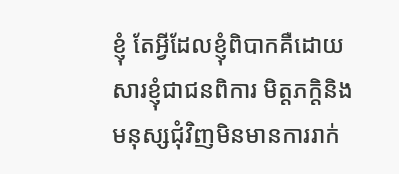ខ្ញុំ តែអ្វីដែលខ្ញុំពិបាកគឺដោយសារខ្ញុំជាជនពិការ មិត្តភក្តិនិងមនុស្សជុំវិញមិនមានការរាក់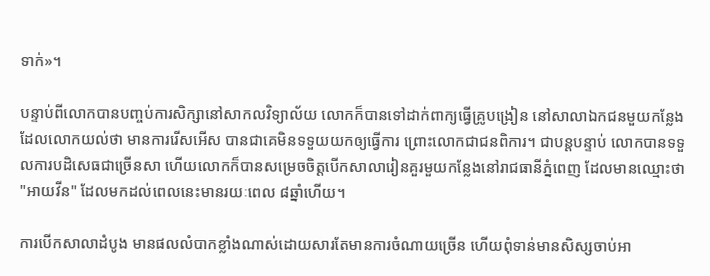ទាក់»។

បន្ទាប់ពីលោកបានបញ្ចប់ការសិក្សានៅសាកលវិទ្យាល័យ លោកក៏បានទៅដាក់ពាក្យធ្វើគ្រូបង្រៀន នៅសាលាឯកជនមួយកន្លែង ដែលលោកយល់ថា មានការរើសអើស បានជាគេមិនទទួយយកឲ្យធ្វើការ ព្រោះលោកជាជនពិការ។ ជាបន្តបន្ទាប់ លោកបានទទួលការបដិសេធជាច្រើនសា ហើយលោកក៏បានសម្រេចចិត្តបើកសាលារៀនគួរមួយកន្លែងនៅរាជធានីភ្នំពេញ ដែលមានឈ្មោះថា "អាយវីន" ដែលមកដល់ពេលនេះមានរយៈពេល ៨ឆ្នាំហើយ។

ការបើកសាលាដំបូង មានផលលំបាកខ្លាំងណាស់ដោយសារតែមានការចំណាយច្រើន ហើយពុំទាន់មានសិស្សចាប់អា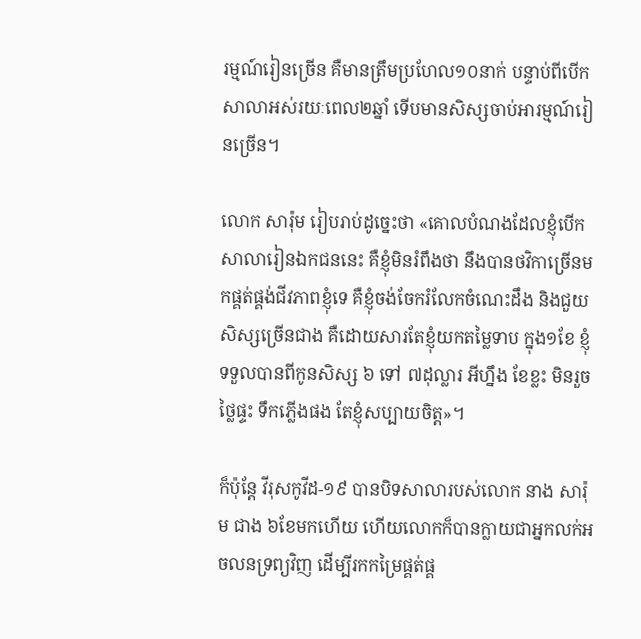រម្មណ៍រៀនច្រើន គឺមានត្រឹមប្រហែល១០នាក់ បន្ទាប់ពីបើកសាលាអស់រយៈពេល២ឆ្នាំ ទើបមានសិស្សចាប់អារម្មណ៍រៀនច្រើន។

លោក សារ៉ុម រៀបរាប់ដូច្នេះថា «គោលបំណងដែលខ្ញុំបើកសាលារៀនឯកជននេះ គឺខ្ញុំមិនរំពឹងថា នឹងបានថវិកាច្រើនមកផ្គត់ផ្គង់ជីវភាពខ្ញុំទេ គឺខ្ញុំចង់ចែករំលែកចំណេះដឹង និងជួយសិស្សច្រើនជាង គឺដោយសារតែខ្ញុំយកតម្លៃទាប ក្នុង១ខែ ខ្ញុំទទួលបានពីកូនសិស្ស ៦ ទៅ ៧ដុល្លារ អីហ្នឹង ខែខ្លះ មិនរួចថ្លៃផ្ទះ ទឹកភ្លើងផង តែខ្ញុំសប្បាយចិត្ត»។

ក៏ប៉ុន្តែ វីរុសកូវីដ-១៩ បានបិទសាលារបស់លោក នាង សារ៉ុម ជាង ៦ខែមកហើយ ហើយលោកក៏បានក្លាយជាអ្នកលក់អចលនទ្រព្យវិញ ដើម្បីរកកម្រៃផ្គត់ផ្គ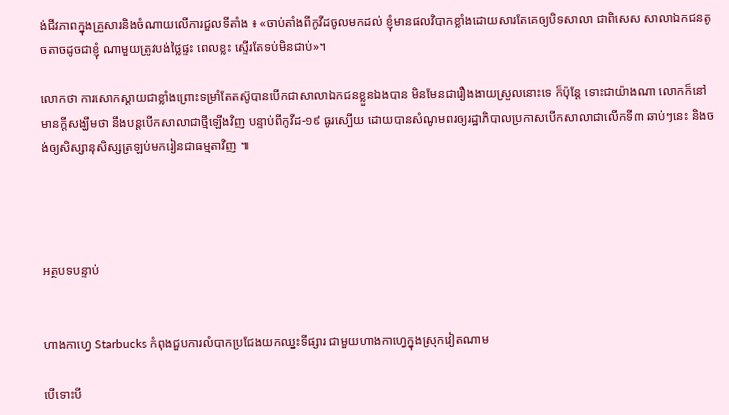ង់ជីវភាពក្នុងគ្រួសារនិងចំណាយលើការជួលទីតាំង ៖ «ចាប់តាំងពីកូវីដចូលមកដល់ ខ្ញុំមានផលវិបាកខ្លាំងដោយសារតែគេឲ្យបិទសាលា ជាពិសេស សាលាឯកជនតូចតាចដូចជាខ្ញុំ ណាមួយត្រូវបង់ថ្លៃផ្ទះ ពេលខ្លះ ស្ទើរតែទប់មិនជាប់‍‌»។

លោកថា ការសោកស្តាយជាខ្លាំងព្រោះទម្រាំតែតស៊ូបានបើកជាសាលាឯកជនខ្លួនឯងបាន មិនមែនជារឿងងាយស្រួលនោះទេ ក៏ប៉ុន្តែ ទោះជាយ៉ាងណា លោកក៏នៅមានក្តីសង្ឃឹមថា នឹងបន្តបើកសាលាជាថ្មីឡើងវិញ បន្ទាប់ពីកូវីដ-១៩ ធូរស្បើយ ដោយបានសំណូមពរឲ្យរដ្ឋាភិបាលប្រកាសបើកសាលាជាលើកទី៣ ឆាប់ៗនេះ និងចង់ឲ្យសិស្សានុសិស្សត្រឡប់មករៀនជាធម្មតាវិញ ៕




អត្ថបទបន្ទាប់


ហាងកាហ្វេ Starbucks កំពុងជួបការលំបាកប្រជែងយកឈ្នះទីផ្សារ ជាមួយហាងកាហ្វេក្នុងស្រុកវៀតណាម

បើទោះបី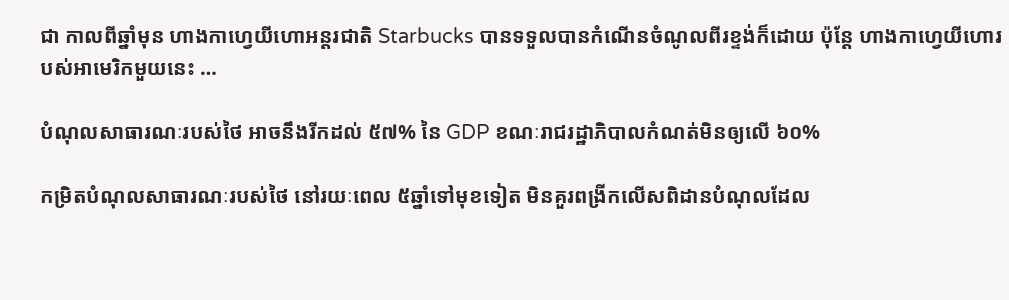ជា កាលពីឆ្នាំមុន ហាងកាហ្វេយីហោអន្តរជាតិ Starbucks បានទទួលបានកំណើនចំណូលពីរខ្ទង់ក៏ដោយ ប៉ុន្ដែ ហាងកាហ្វេយីហោរបស់អាមេរិកមួយនេះ …

បំណុលសាធារណៈរបស់ថៃ អាចនឹងរីកដល់ ៥៧% នៃ GDP ខណៈរាជរដ្ឋាភិបាលកំណត់មិនឲ្យលើ ៦០%

កម្រិតបំណុលសាធារណៈរបស់ថៃ នៅរយៈពេល ៥ឆ្នាំទៅមុខទៀត មិនគួរពង្រីកលើសពិដានបំណុលដែល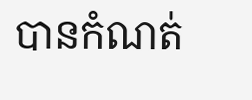បានកំណត់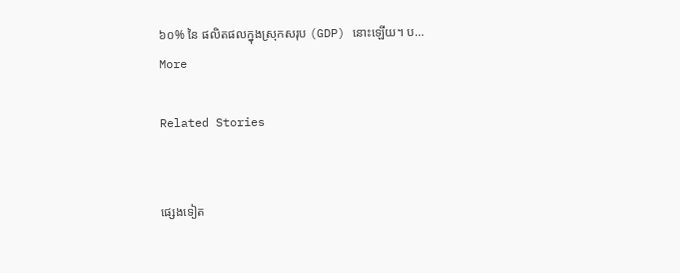៦០% នៃ ផលិតផលក្នុងស្រុកសរុប (GDP) នោះឡើយ។ ប…
More

Related Stories


ផ្សេងទៀត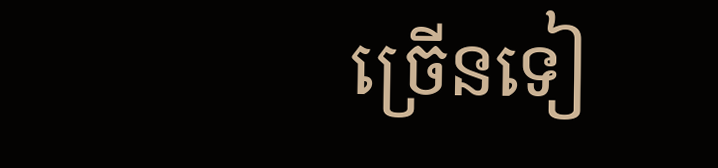ច្រើនទៀ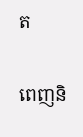ត

ពេញនិ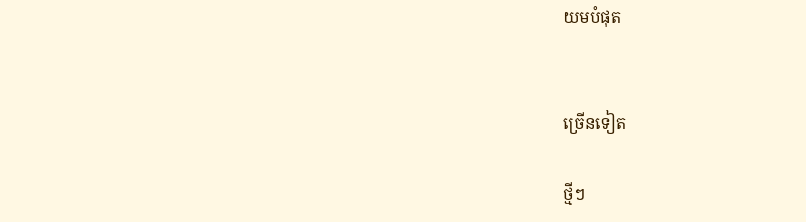យមបំផុត


ច្រើនទៀត

ថ្មីៗ